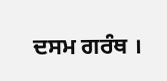ਦਸਮ ਗਰੰਥ ।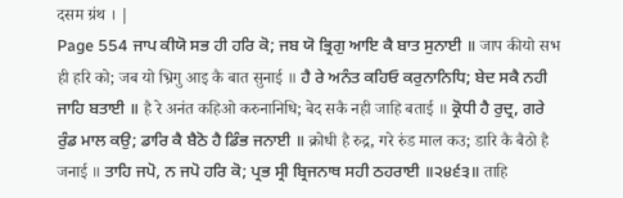दसम ग्रंथ । |
Page 554 ਜਾਪ ਕੀਯੋ ਸਭ ਹੀ ਹਰਿ ਕੋ; ਜਬ ਯੋ ਭ੍ਰਿਗੁ ਆਇ ਕੈ ਬਾਤ ਸੁਨਾਈ ॥ जाप कीयो सभ ही हरि को; जब यो भ्रिगु आइ कै बात सुनाई ॥ ਹੈ ਰੇ ਅਨੰਤ ਕਹਿਓ ਕਰੁਨਾਨਿਧਿ; ਬੇਦ ਸਕੈ ਨਹੀ ਜਾਹਿ ਬਤਾਈ ॥ है रे अनंत कहिओ करुनानिधि; बेद सकै नही जाहि बताई ॥ ਕ੍ਰੋਧੀ ਹੈ ਰੁਦ੍ਰ, ਗਰੇ ਰੁੰਡ ਮਾਲ ਕਉ; ਡਾਰਿ ਕੈ ਬੈਠੋ ਹੈ ਡਿੰਭ ਜਨਾਈ ॥ क्रोधी है रुद्र, गरे रुंड माल कउ; डारि कै बैठो है जनाई ॥ ਤਾਹਿ ਜਪੋ, ਨ ਜਪੋ ਹਰਿ ਕੋ; ਪ੍ਰਭ ਸ੍ਰੀ ਬ੍ਰਿਜਨਾਥ ਸਹੀ ਠਹਰਾਈ ॥੨੪੬੩॥ ताहि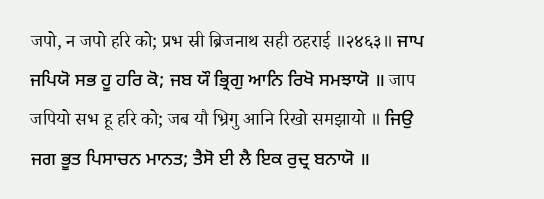जपो, न जपो हरि को; प्रभ स्री ब्रिजनाथ सही ठहराई ॥२४६३॥ ਜਾਪ ਜਪਿਯੋ ਸਭ ਹੂ ਹਰਿ ਕੋ; ਜਬ ਯੌ ਭ੍ਰਿਗੁ ਆਨਿ ਰਿਖੋ ਸਮਝਾਯੋ ॥ जाप जपियो सभ हू हरि को; जब यौ भ्रिगु आनि रिखो समझायो ॥ ਜਿਉ ਜਗ ਭੂਤ ਪਿਸਾਚਨ ਮਾਨਤ; ਤੈਸੋ ਈ ਲੈ ਇਕ ਰੁਦ੍ਰ ਬਨਾਯੋ ॥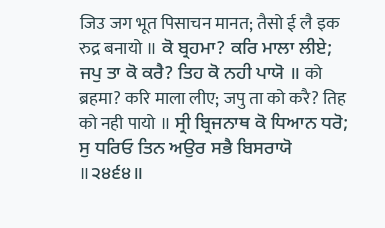जिउ जग भूत पिसाचन मानत; तैसो ई लै इक रुद्र बनायो ॥ ਕੋ ਬ੍ਰਹਮਾ? ਕਰਿ ਮਾਲਾ ਲੀਏ; ਜਪੁ ਤਾ ਕੋ ਕਰੈ? ਤਿਹ ਕੋ ਨਹੀ ਪਾਯੋ ॥ को ब्रहमा? करि माला लीए; जपु ता को करै? तिह को नही पायो ॥ ਸ੍ਰੀ ਬ੍ਰਿਜਨਾਥ ਕੋ ਧਿਆਨ ਧਰੋ; ਸੁ ਧਰਿਓ ਤਿਨ ਅਉਰ ਸਭੈ ਬਿਸਰਾਯੋ ॥੨੪੬੪॥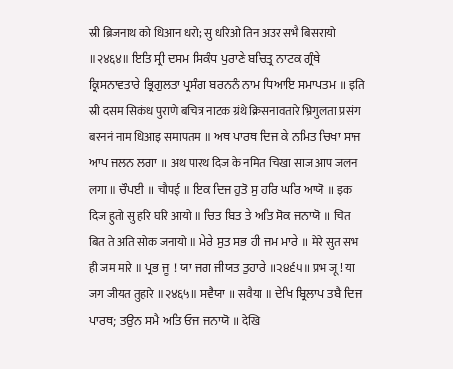स्री ब्रिजनाथ को धिआन धरो; सु धरिओ तिन अउर सभै बिसरायो ॥२४६४॥ ਇਤਿ ਸ੍ਰੀ ਦਸਮ ਸਿਕੰਧ ਪੁਰਾਣੇ ਬਚਿਤ੍ਰ ਨਾਟਕ ਗ੍ਰੰਥੇ ਕ੍ਰਿਸਨਾਵਤਾਰੇ ਭ੍ਰਿਗੁਲਤਾ ਪ੍ਰਸੰਗ ਬਰਨਨੰ ਨਾਮ ਧਿਆਇ ਸਮਾਪਤਮ ॥ इति स्री दसम सिकंध पुराणे बचित्र नाटक ग्रंथे क्रिसनावतारे भ्रिगुलता प्रसंग बरननं नाम धिआइ समापतम ॥ ਅਥ ਪਾਰਥ ਦਿਜ ਕੇ ਨਮਿਤ ਚਿਖਾ ਸਾਜ ਆਪ ਜਲਨ ਲਗਾ ॥ अथ पारथ दिज के नमित चिखा साज आप जलन लगा ॥ ਚੌਪਈ ॥ चौपई ॥ ਇਕ ਦਿਜ ਹੁਤੋ ਸੁ ਹਰਿ ਘਰਿ ਆਯੋ ॥ इक दिज हुतो सु हरि घरि आयो ॥ ਚਿਤ ਬਿਤ ਤੇ ਅਤਿ ਸੋਕ ਜਨਾਯੋ ॥ चित बित ते अति सोक जनायो ॥ ਮੇਰੇ ਸੁਤ ਸਭ ਹੀ ਜਮ ਮਾਰੇ ॥ मेरे सुत सभ ही जम मारे ॥ ਪ੍ਰਭ ਜੂ ! ਯਾ ਜਗ ਜੀਯਤ ਤੁਹਾਰੇ ॥੨੪੬੫॥ प्रभ जू ! या जग जीयत तुहारे ॥२४६५॥ ਸਵੈਯਾ ॥ सवैया ॥ ਦੇਖਿ ਬ੍ਰਿਲਾਪ ਤਬੈ ਦਿਜ ਪਾਰਥ; ਤਉਨ ਸਮੈ ਅਤਿ ਓਜ ਜਨਾਯੋ ॥ देखि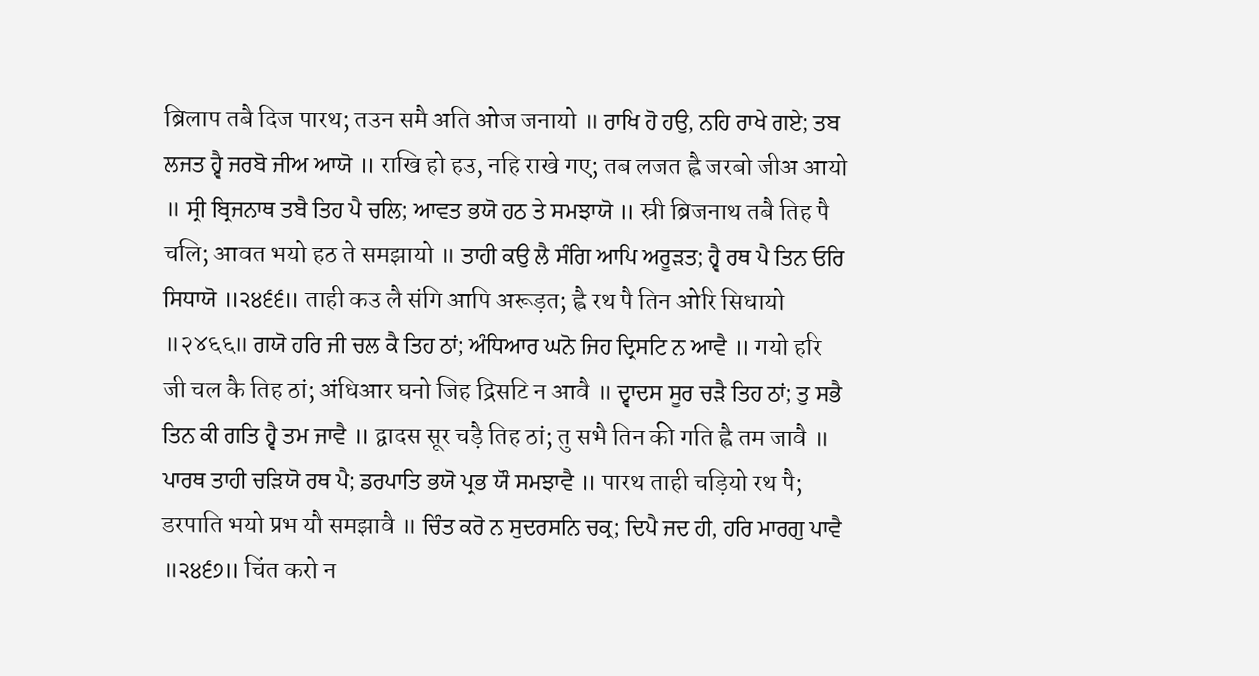ब्रिलाप तबै दिज पारथ; तउन समै अति ओज जनायो ॥ ਰਾਖਿ ਹੋ ਹਉ, ਨਹਿ ਰਾਖੇ ਗਏ; ਤਬ ਲਜਤ ਹ੍ਵੈ ਜਰਬੋ ਜੀਅ ਆਯੋ ॥ राखि हो हउ, नहि राखे गए; तब लजत ह्वै जरबो जीअ आयो ॥ ਸ੍ਰੀ ਬ੍ਰਿਜਨਾਥ ਤਬੈ ਤਿਹ ਪੈ ਚਲਿ; ਆਵਤ ਭਯੋ ਹਠ ਤੇ ਸਮਝਾਯੋ ॥ स्री ब्रिजनाथ तबै तिह पै चलि; आवत भयो हठ ते समझायो ॥ ਤਾਹੀ ਕਉ ਲੈ ਸੰਗਿ ਆਪਿ ਅਰੂੜਤ; ਹ੍ਵੈ ਰਥ ਪੈ ਤਿਨ ਓਰਿ ਸਿਧਾਯੋ ॥੨੪੬੬॥ ताही कउ लै संगि आपि अरूड़त; ह्वै रथ पै तिन ओरि सिधायो ॥२४६६॥ ਗਯੋ ਹਰਿ ਜੀ ਚਲ ਕੈ ਤਿਹ ਠਾਂ; ਅੰਧਿਆਰ ਘਨੋ ਜਿਹ ਦ੍ਰਿਸਟਿ ਨ ਆਵੈ ॥ गयो हरि जी चल कै तिह ठां; अंधिआर घनो जिह द्रिसटि न आवै ॥ ਦ੍ਵਾਦਸ ਸੂਰ ਚੜੈ ਤਿਹ ਠਾਂ; ਤੁ ਸਭੈ ਤਿਨ ਕੀ ਗਤਿ ਹ੍ਵੈ ਤਮ ਜਾਵੈ ॥ द्वादस सूर चड़ै तिह ठां; तु सभै तिन की गति ह्वै तम जावै ॥ ਪਾਰਥ ਤਾਹੀ ਚੜਿਯੋ ਰਥ ਪੈ; ਡਰਪਾਤਿ ਭਯੋ ਪ੍ਰਭ ਯੌ ਸਮਝਾਵੈ ॥ पारथ ताही चड़ियो रथ पै; डरपाति भयो प्रभ यौ समझावै ॥ ਚਿੰਤ ਕਰੋ ਨ ਸੁਦਰਸਨਿ ਚਕ੍ਰ; ਦਿਪੈ ਜਦ ਹੀ, ਹਰਿ ਮਾਰਗੁ ਪਾਵੈ ॥੨੪੬੭॥ चिंत करो न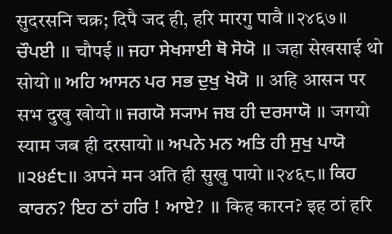सुदरसनि चक्र; दिपै जद ही, हरि मारगु पावै ॥२४६७॥ ਚੌਪਈ ॥ चौपई ॥ ਜਹਾ ਸੇਖਸਾਈ ਥੋ ਸੋਯੋ ॥ जहा सेखसाई थो सोयो ॥ ਅਹਿ ਆਸਨ ਪਰ ਸਭ ਦੁਖੁ ਖੋਯੋ ॥ अहि आसन पर सभ दुखु खोयो ॥ ਜਗਯੋ ਸ੍ਯਾਮ ਜਬ ਹੀ ਦਰਸਾਯੋ ॥ जगयो स्याम जब ही दरसायो ॥ ਅਪਨੇ ਮਨ ਅਤਿ ਹੀ ਸੁਖੁ ਪਾਯੋ ॥੨੪੬੮॥ अपने मन अति ही सुखु पायो ॥२४६८॥ ਕਿਹ ਕਾਰਨ? ਇਹ ਠਾਂ ਹਰਿ ! ਆਏ? ॥ किह कारन? इह ठां हरि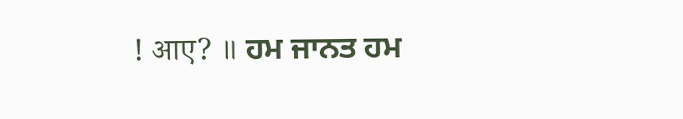! आए? ॥ ਹਮ ਜਾਨਤ ਹਮ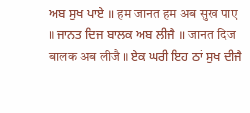ਅਬ ਸੁਖ ਪਾਏ ॥ हम जानत हम अब सुख पाए ॥ ਜਾਨਤ ਦਿਜ ਬਾਲਕ ਅਬ ਲੀਜੈ ॥ जानत दिज बालक अब लीजै ॥ ਏਕ ਘਰੀ ਇਹ ਠਾਂ ਸੁਖ ਦੀਜੈ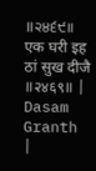॥੨੪੬੯॥ एक घरी इह ठां सुख दीजै ॥२४६९॥ |
Dasam Granth |